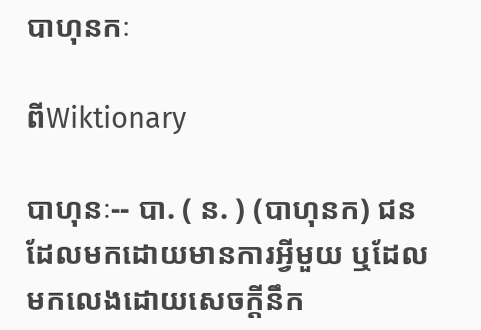បាហុនកៈ

ពីWiktionary

បាហុនៈ-- បា. ( ន. ) (បាហុនក) ជនដែលមកដោយមានការអ្វីមួយ ឬដែលមកលេងដោយសេចក្ដីនឹក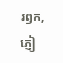រឭក, ភ្ញៀ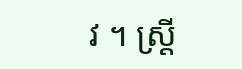វ ។ ស្ត្រី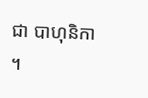ជា បាហុនិកា ។